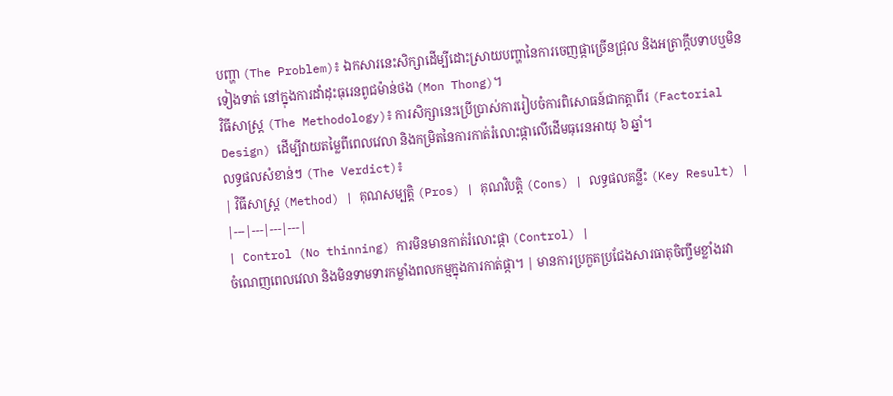បញ្ហា (The Problem)៖ ឯកសារនេះសិក្សាដើម្បីដោះស្រាយបញ្ហានៃការចេញផ្កាច្រើនជ្រុល និងអត្រាក្ដឹបទាបឬមិនទៀងទាត់ នៅក្នុងការដាំដុះធុរេនពូជម៉ាន់ថង (Mon Thong)។
វិធីសាស្ត្រ (The Methodology)៖ ការសិក្សានេះប្រើប្រាស់ការរៀបចំការពិសោធន៍ជាកត្តាពីរ (Factorial Design) ដើម្បីវាយតម្លៃពីពេលវេលា និងកម្រិតនៃការកាត់រំលោះផ្កាលើដើមធុរេនអាយុ ៦ ឆ្នាំ។
លទ្ធផលសំខាន់ៗ (The Verdict)៖
| វិធីសាស្ត្រ (Method) | គុណសម្បត្តិ (Pros) | គុណវិបត្តិ (Cons) | លទ្ធផលគន្លឹះ (Key Result) |
|---|---|---|---|
| Control (No thinning) ការមិនមានកាត់រំលោះផ្កា (Control) |
ចំណេញពេលវេលា និងមិនទាមទារកម្លាំងពលកម្មក្នុងការកាត់ផ្កា។ | មានការប្រកួតប្រជែងសារធាតុចិញ្ចឹមខ្លាំងរវា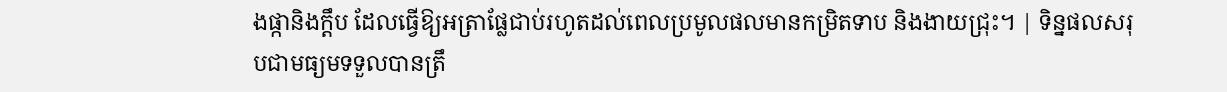ងផ្កានិងក្ដឹប ដែលធ្វើឱ្យអត្រាផ្លែជាប់រហូតដល់ពេលប្រមូលផលមានកម្រិតទាប និងងាយជ្រុះ។ | ទិន្នផលសរុបជាមធ្យមទទួលបានត្រឹ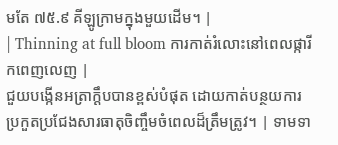មតែ ៧៥.៩ គីឡូក្រាមក្នុងមួយដើម។ |
| Thinning at full bloom ការកាត់រំលោះនៅពេលផ្ការីកពេញលេញ |
ជួយបង្កើនអត្រាក្ដឹបបានខ្ពស់បំផុត ដោយកាត់បន្ថយការប្រកួតប្រជែងសារធាតុចិញ្ចឹមចំពេលដ៏ត្រឹមត្រូវ។ | ទាមទា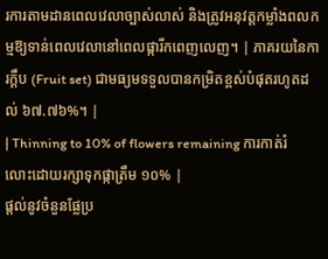រការតាមដានពេលវេលាច្បាស់លាស់ និងត្រូវអនុវត្តកម្លាំងពលកម្មឱ្យទាន់ពេលវេលានៅពេលផ្ការីកពេញលេញ។ | ភាគរយនៃការក្ដឹប (Fruit set) ជាមធ្យមទទួលបានកម្រិតខ្ពស់បំផុតរហូតដល់ ៦៧.៧៦%។ |
| Thinning to 10% of flowers remaining ការកាត់រំលោះដោយរក្សាទុកផ្កាត្រឹម ១០% |
ផ្តល់នូវចំនួនផ្លែប្រ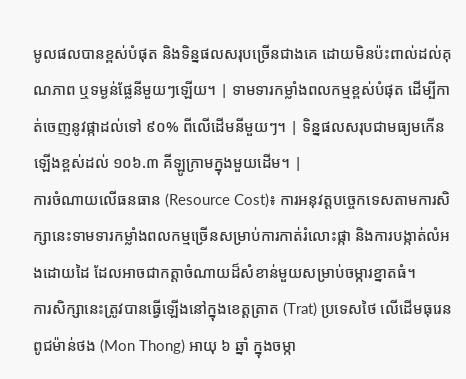មូលផលបានខ្ពស់បំផុត និងទិន្នផលសរុបច្រើនជាងគេ ដោយមិនប៉ះពាល់ដល់គុណភាព ឬទម្ងន់ផ្លែនីមួយៗឡើយ។ | ទាមទារកម្លាំងពលកម្មខ្ពស់បំផុត ដើម្បីកាត់ចេញនូវផ្កាដល់ទៅ ៩០% ពីលើដើមនីមួយៗ។ | ទិន្នផលសរុបជាមធ្យមកើនឡើងខ្ពស់ដល់ ១០៦.៣ គីឡូក្រាមក្នុងមួយដើម។ |
ការចំណាយលើធនធាន (Resource Cost)៖ ការអនុវត្តបច្ចេកទេសតាមការសិក្សានេះទាមទារកម្លាំងពលកម្មច្រើនសម្រាប់ការកាត់រំលោះផ្កា និងការបង្កាត់លំអងដោយដៃ ដែលអាចជាកត្តាចំណាយដ៏សំខាន់មួយសម្រាប់ចម្ការខ្នាតធំ។
ការសិក្សានេះត្រូវបានធ្វើឡើងនៅក្នុងខេត្តត្រាត (Trat) ប្រទេសថៃ លើដើមធុរេនពូជម៉ាន់ថង (Mon Thong) អាយុ ៦ ឆ្នាំ ក្នុងចម្កា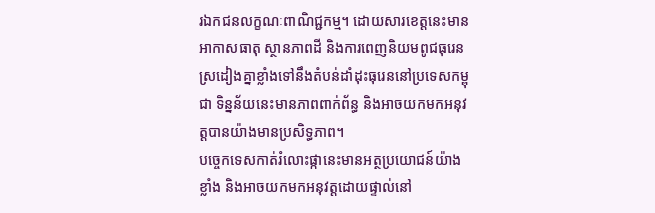រឯកជនលក្ខណៈពាណិជ្ជកម្ម។ ដោយសារខេត្តនេះមានអាកាសធាតុ ស្ថានភាពដី និងការពេញនិយមពូជធុរេនស្រដៀងគ្នាខ្លាំងទៅនឹងតំបន់ដាំដុះធុរេននៅប្រទេសកម្ពុជា ទិន្នន័យនេះមានភាពពាក់ព័ន្ធ និងអាចយកមកអនុវត្តបានយ៉ាងមានប្រសិទ្ធភាព។
បច្ចេកទេសកាត់រំលោះផ្កានេះមានអត្ថប្រយោជន៍យ៉ាងខ្លាំង និងអាចយកមកអនុវត្តដោយផ្ទាល់នៅ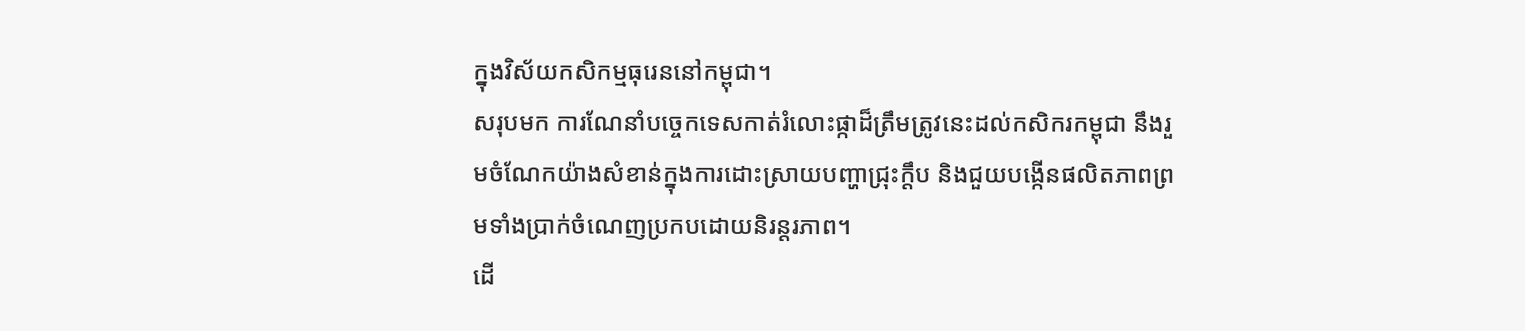ក្នុងវិស័យកសិកម្មធុរេននៅកម្ពុជា។
សរុបមក ការណែនាំបច្ចេកទេសកាត់រំលោះផ្កាដ៏ត្រឹមត្រូវនេះដល់កសិករកម្ពុជា នឹងរួមចំណែកយ៉ាងសំខាន់ក្នុងការដោះស្រាយបញ្ហាជ្រុះក្ដឹប និងជួយបង្កើនផលិតភាពព្រមទាំងប្រាក់ចំណេញប្រកបដោយនិរន្តរភាព។
ដើ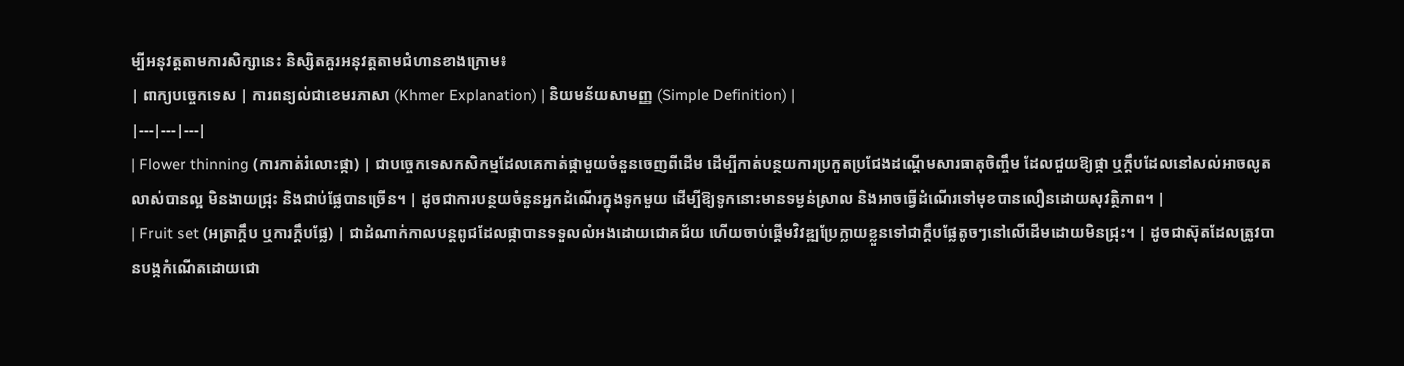ម្បីអនុវត្តតាមការសិក្សានេះ និស្សិតគួរអនុវត្តតាមជំហានខាងក្រោម៖
| ពាក្យបច្ចេកទេស | ការពន្យល់ជាខេមរភាសា (Khmer Explanation) | និយមន័យសាមញ្ញ (Simple Definition) |
|---|---|---|
| Flower thinning (ការកាត់រំលោះផ្កា) | ជាបច្ចេកទេសកសិកម្មដែលគេកាត់ផ្កាមួយចំនួនចេញពីដើម ដើម្បីកាត់បន្ថយការប្រកួតប្រជែងដណ្តើមសារធាតុចិញ្ចឹម ដែលជួយឱ្យផ្កា ឬក្ដឹបដែលនៅសល់អាចលូតលាស់បានល្អ មិនងាយជ្រុះ និងជាប់ផ្លែបានច្រើន។ | ដូចជាការបន្ថយចំនួនអ្នកដំណើរក្នុងទូកមួយ ដើម្បីឱ្យទូកនោះមានទម្ងន់ស្រាល និងអាចធ្វើដំណើរទៅមុខបានលឿនដោយសុវត្ថិភាព។ |
| Fruit set (អត្រាក្ដឹប ឬការក្ដឹបផ្លែ) | ជាដំណាក់កាលបន្តពូជដែលផ្កាបានទទួលលំអងដោយជោគជ័យ ហើយចាប់ផ្តើមវិវឌ្ឍប្រែក្លាយខ្លួនទៅជាក្ដឹបផ្លែតូចៗនៅលើដើមដោយមិនជ្រុះ។ | ដូចជាស៊ុតដែលត្រូវបានបង្កកំណើតដោយជោ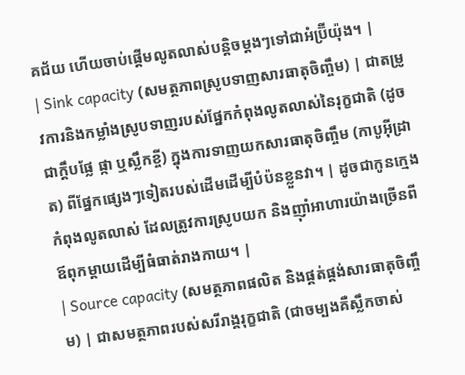គជ័យ ហើយចាប់ផ្តើមលូតលាស់បន្តិចម្តងៗទៅជាអំប្រ៊ីយ៉ុង។ |
| Sink capacity (សមត្ថភាពស្រូបទាញសារធាតុចិញ្ចឹម) | ជាតម្រូវការនិងកម្លាំងស្រូបទាញរបស់ផ្នែកកំពុងលូតលាស់នៃរុក្ខជាតិ (ដូចជាក្ដឹបផ្លែ ផ្កា ឬស្លឹកខ្ចី) ក្នុងការទាញយកសារធាតុចិញ្ចឹម (កាបូអ៊ីដ្រាត) ពីផ្នែកផ្សេងៗទៀតរបស់ដើមដើម្បីបំប៉នខ្លួនវា។ | ដូចជាកូនក្មេងកំពុងលូតលាស់ ដែលត្រូវការស្រូបយក និងញ៉ាំអាហារយ៉ាងច្រើនពីឪពុកម្តាយដើម្បីធំធាត់រាងកាយ។ |
| Source capacity (សមត្ថភាពផលិត និងផ្គត់ផ្គង់សារធាតុចិញ្ចឹម) | ជាសមត្ថភាពរបស់សរីរាង្គរុក្ខជាតិ (ជាចម្បងគឺស្លឹកចាស់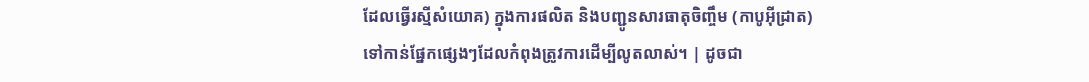ដែលធ្វើរស្មីសំយោគ) ក្នុងការផលិត និងបញ្ជូនសារធាតុចិញ្ចឹម (កាបូអ៊ីដ្រាត) ទៅកាន់ផ្នែកផ្សេងៗដែលកំពុងត្រូវការដើម្បីលូតលាស់។ | ដូចជា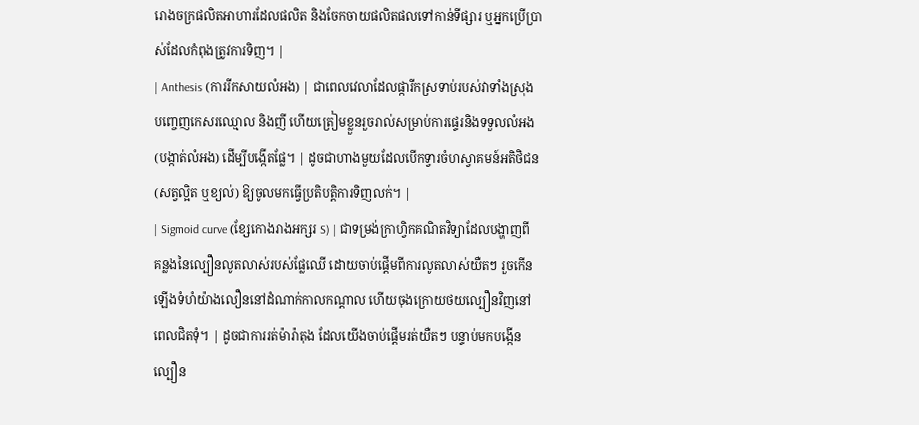រោងចក្រផលិតអាហារដែលផលិត និងចែកចាយផលិតផលទៅកាន់ទីផ្សារ ឬអ្នកប្រើប្រាស់ដែលកំពុងត្រូវការទិញ។ |
| Anthesis (ការរីកសាយលំអង) | ជាពេលវេលាដែលផ្ការីកស្រទាប់របស់វាទាំងស្រុងបញ្ចេញកេសរឈ្មោល និងញី ហើយត្រៀមខ្លួនរួចរាល់សម្រាប់ការផ្ទេរនិងទទួលលំអង (បង្កាត់លំអង) ដើម្បីបង្កើតផ្លែ។ | ដូចជាហាងមួយដែលបើកទ្វារចំហស្វាគមន៍អតិថិជន (សត្វល្អិត ឬខ្យល់) ឱ្យចូលមកធ្វើប្រតិបត្តិការទិញលក់។ |
| Sigmoid curve (ខ្សែកោងរាងអក្សរ S) | ជាទម្រង់ក្រាហ្វិកគណិតវិទ្យាដែលបង្ហាញពីគន្លងនៃល្បឿនលូតលាស់របស់ផ្លែឈើ ដោយចាប់ផ្តើមពីការលូតលាស់យឺតៗ រួចកើនឡើងទំហំយ៉ាងលឿននៅដំណាក់កាលកណ្តាល ហើយចុងក្រោយថយល្បឿនវិញនៅពេលជិតទុំ។ | ដូចជាការរត់ម៉ារ៉ាតុង ដែលយើងចាប់ផ្តើមរត់យឺតៗ បន្ទាប់មកបង្កើនល្បឿន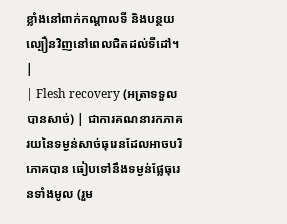ខ្លាំងនៅពាក់កណ្តាលទី និងបន្ថយល្បឿនវិញនៅពេលជិតដល់ទីដៅ។ |
| Flesh recovery (អត្រាទទួលបានសាច់) | ជាការគណនារកភាគរយនៃទម្ងន់សាច់ធុរេនដែលអាចបរិភោគបាន ធៀបទៅនឹងទម្ងន់ផ្លែធុរេនទាំងមូល (រួម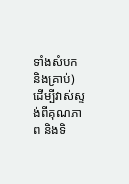ទាំងសំបក និងគ្រាប់) ដើម្បីវាស់ស្ទង់ពីគុណភាព និងទិ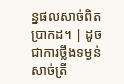ន្នផលសាច់ពិតប្រាកដ។ | ដូចជាការថ្លឹងទម្ងន់សាច់ត្រី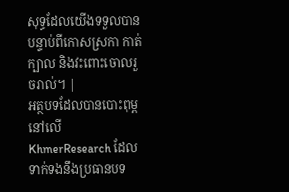សុទ្ធដែលយើងទទួលបាន បន្ទាប់ពីកោសស្រកា កាត់ក្បាល និងវះពោះចោលរួចរាល់។ |
អត្ថបទដែលបានបោះពុម្ពនៅលើ KhmerResearch ដែលទាក់ទងនឹងប្រធានបទ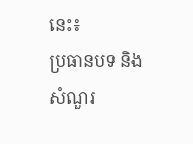នេះ៖
ប្រធានបទ និងសំណួរ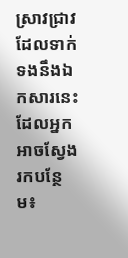ស្រាវជ្រាវដែលទាក់ទងនឹងឯកសារនេះ ដែលអ្នកអាចស្វែងរកបន្ថែម៖